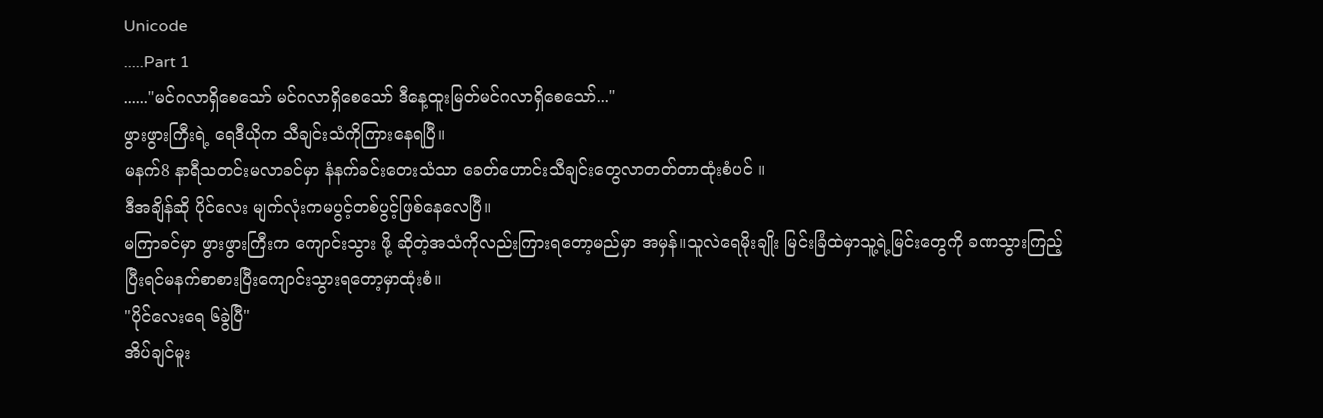Unicode
.....Part 1
......"မင်ဂလာရှိစေသော် မင်ဂလာရှိစေသော် ဒီနေ့ထူးမြတ်မင်ဂလာရှိစေသော်..."
ဖွားဖွားကြီးရဲ့ ရေဒီယိုက သီချင်းသံကိုကြားနေရပြီ။
မနက်8 နာရီသတင်းမလာခင်မှာ နံနက်ခင်းတေးသံသာ ခေတ်ဟောင်းသီချင်းတွေလာတတ်တာထုံးစံပင် ။
ဒီအချိန်ဆို ပိုင်လေး မျက်လုံးကမပွင့်တစ်ပွင့်ဖြစ်နေလေပြီ။
မကြာခင်မှာ ဖွားဖွားကြီးက ကျောင်းသွား ဖို့ ဆိုတဲ့အသံကိုလည်းကြားရတော့မည်မှာ အမှန်။သူလဲရေမိုးချိုး မြင်းခြံထဲမှာသူ့ရဲ့မြင်းတွေကို ခဏသွားကြည့် ပြီးရင်မနက်စာစားပြီးကျောင်းသွားရတော့မှာထုံးစံ။
"ပိုင်လေးရေ ၆ခွဲပြီ"
အိပ်ချင်မူး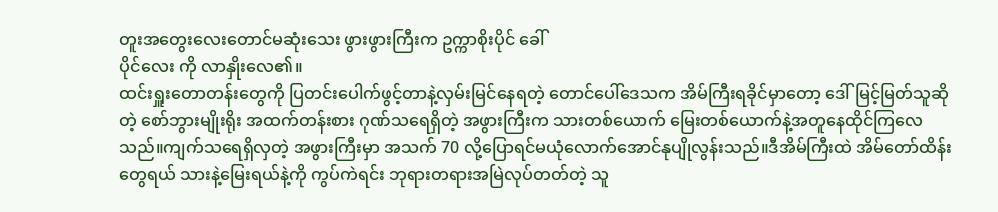တူးအတွေးလေးတောင်မဆုံးသေး ဖွားဖွားကြီးက ဥက္ကာစိုးပိုင် ခေါ်
ပိုင်လေး ကို လာနှိုးလေ၏။
ထင်းရှူးတောတန်းတွေကို ပြတင်းပေါက်ဖွင့်တာနဲ့လှမ်းမြင်နေရတဲ့ တောင်ပေါ်ဒေသက အိမ်ကြီးရခိုင်မှာတော့ ဒေါ်မြင့်မြတ်သူဆိုတဲ့ စော်ဘွားမျိုးရိုး အထက်တန်းစား ဂုဏ်သရေရှိတဲ့ အဖွားကြီးက သားတစ်ယောက် မြေးတစ်ယောက်နဲ့အတူနေထိုင်ကြလေသည်။ကျက်သရေရှိလှတဲ့ အဖွားကြီးမှာ အသက် 70 လို့ပြောရင်မယုံလောက်အောင်နုပျိုလွန်းသည်။ဒီအိမ်ကြီးထဲ အိမ်တော်ထိန်းတွေရယ် သားနဲ့မြေးရယ်နဲ့ကို ကွပ်ကဲရင်း ဘုရားတရားအမြဲလုပ်တတ်တဲ့ သူ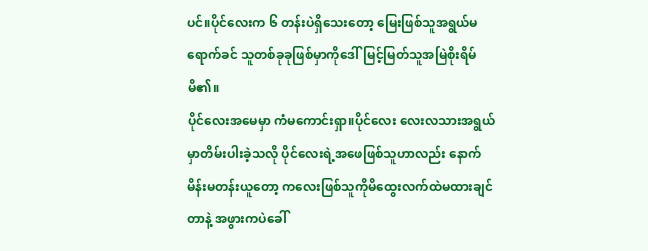ပင်။ပိုင်လေးက ၆ တန်းပဲရှိသေးတော့ မြေးဖြစ်သူအရွယ်မရောက်ခင် သူတစ်ခုခုဖြစ်မှာကိုဒေါ်မြင့်မြတ်သူအမြဲစိုးရိမ်မိ၏။
ပိုင်လေးအမေမှာ ကံမကောင်းရှာ။ပိုင်လေး လေးလသားအရွယ်မှာတိမ်းပါးခဲ့သလို ပိုင်လေးရဲ့အဖေဖြစ်သူဟာလည်း နောက်မိန်းမတန်းယူတော့ ကလေးဖြစ်သူကိုမိထွေးလက်ထဲမထားချင်တာနဲ့ အဖွားကပဲခေါ်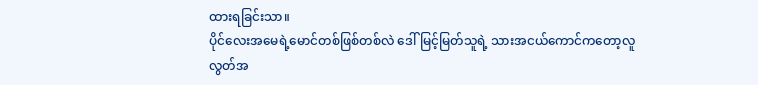ထားရခြင်းသာ။
ပိုင်လေးအမေရဲ့မောင်တစ်ဖြစ်တစ်လဲ ဒေါ်မြင့်မြတ်သူရဲ့ သားအငယ်ကောင်ကတော့လူလွတ်အ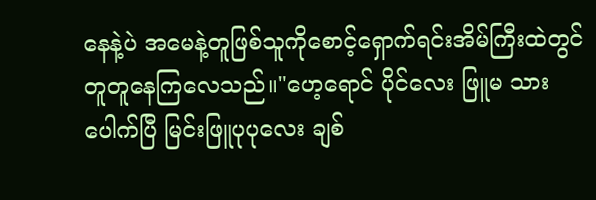နေနဲ့ပဲ အမေနဲ့တူဖြစ်သူကိုစောင့်ရှောက်ရင်းအိမ်ကြီးထဲတွင်တူတူနေကြလေသည်။"ဟေ့ရောင် ပိုင်လေး ဖြူမ သားပေါက်ပြီ မြင်းဖြူပုပုလေး ချစ်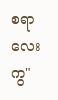စရာလေးကွ"